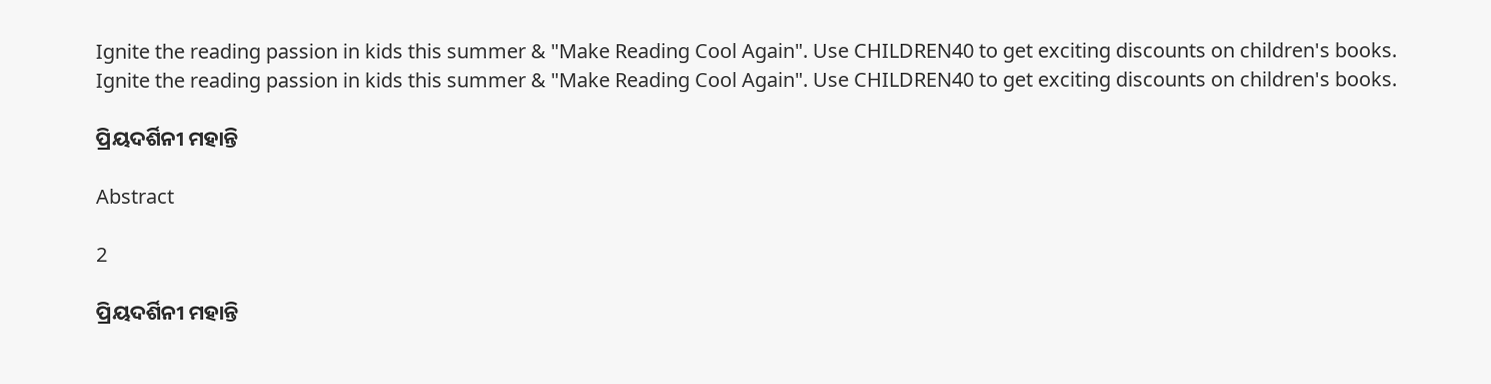Ignite the reading passion in kids this summer & "Make Reading Cool Again". Use CHILDREN40 to get exciting discounts on children's books.
Ignite the reading passion in kids this summer & "Make Reading Cool Again". Use CHILDREN40 to get exciting discounts on children's books.

ପ୍ରିୟଦର୍ଶିନୀ ମହାନ୍ତି

Abstract

2

ପ୍ରିୟଦର୍ଶିନୀ ମହାନ୍ତି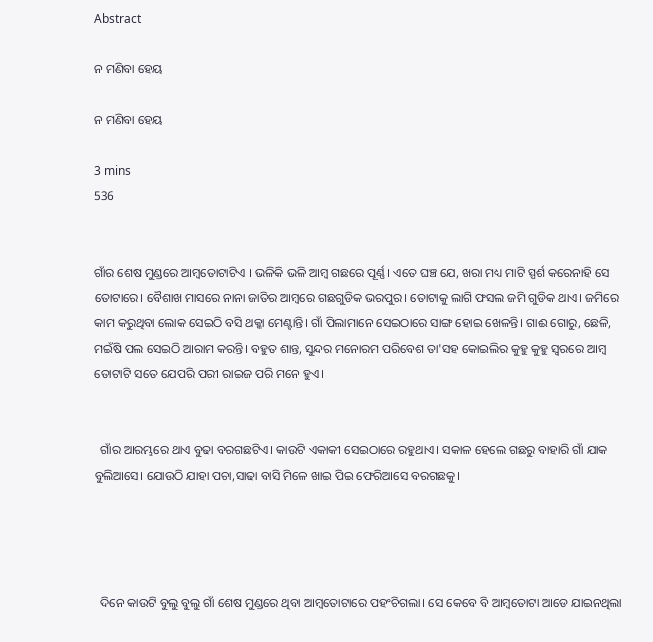Abstract

ନ ମଣିବା ହେୟ

ନ ମଣିବା ହେୟ

3 mins
536


ଗାଁର ଶେଷ ମୁଣ୍ଡରେ ଆମ୍ବତୋଟାଟିଏ । ଭଳିକି ଭଳି ଆମ୍ବ ଗଛରେ ପୂର୍ଣ୍ଣ। ଏତେ ଘଞ୍ଚ ଯେ, ଖରା ମଧ୍ୟ ମାଟି ସ୍ପର୍ଶ କରେନାହି ସେ ତୋଟାରେ। ବୈଶାଖ ମାସରେ ନାନା ଜାତିର ଆମ୍ବରେ ଗଛଗୁଡିକ ଭରପୁର। ତୋଟାକୁ ଲାଗି ଫସଲ ଜମି ଗୁଡିକ ଥାଏ। ଜମିରେ କାମ କରୁଥିବା ଲୋକ ସେଇଠି ବସି ଥକ୍କା ମେଣ୍ଟାନ୍ତି। ଗାଁ ପିଲାମାନେ ସେଇଠାରେ ସାଙ୍ଗ ହୋଇ ଖେଳନ୍ତି। ଗାଈ ଗୋରୁ, ଛେଳି, ମଇଁଷି ପଲ ସେଇଠି ଆରାମ କରନ୍ତି। ବହୁତ ଶାନ୍ତ, ସୁନ୍ଦର ମନୋରମ ପରିବେଶ ତା'ସହ କୋଇଲିର କୁହୁ କୁହୁ ସ୍ୱରରେ ଆମ୍ବ ତୋଟାଟି ସତେ ଯେପରି ପରୀ ରାଇଜ ପରି ମନେ ହୁଏ।


  ଗାଁର ଆରମ୍ଭରେ ଥାଏ ବୁଢା ବରଗଛଟିଏ। କାଉଟି ଏକାକୀ ସେଇଠାରେ ରହୁଥାଏ। ସକାଳ ହେଲେ ଗଛରୁ ବାହାରି ଗାଁ ଯାକ ବୁଲିଆସେ। ଯୋଉଠି ଯାହା ପଚା,ସାଢା ବାସି ମିଳେ ଖାଇ ପିଇ ଫେରିଆସେ ବରଗଛକୁ।




  ଦିନେ କାଉଟି ବୁଲୁ ବୁଲୁ ଗାଁ ଶେଷ ମୁଣ୍ଡରେ ଥିବା ଆମ୍ବତୋଟାରେ ପହଂଚିଗଲା। ସେ କେବେ ବି ଆମ୍ବତୋଟା ଆଡେ ଯାଇନଥିଲା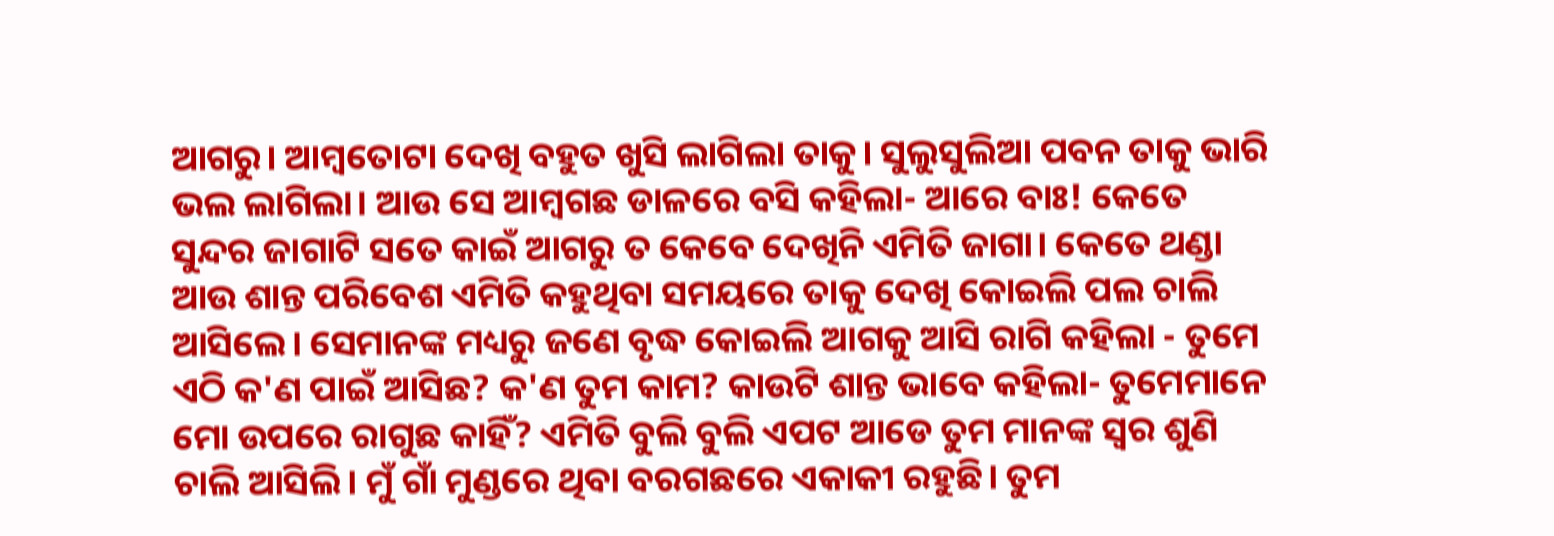ଆଗରୁ। ଆମ୍ବତୋଟା ଦେଖି ବହୁତ ଖୁସି ଲାଗିଲା ତାକୁ। ସୁଲୁସୁଲିଆ ପବନ ତାକୁ ଭାରି ଭଲ ଲାଗିଲା। ଆଉ ସେ ଆମ୍ବଗଛ ଡାଳରେ ବସି କହିଲା- ଆରେ ବାଃ! କେତେ ସୁନ୍ଦର ଜାଗାଟି ସତେ କାଇଁ ଆଗରୁ ତ କେବେ ଦେଖିନି ଏମିତି ଜାଗା। କେତେ ଥଣ୍ଡା ଆଉ ଶାନ୍ତ ପରିବେଶ ଏମିତି କହୁଥିବା ସମୟରେ ତାକୁ ଦେଖି କୋଇଲି ପଲ ଚାଲି ଆସିଲେ। ସେମାନଙ୍କ ମଧ୍ୟରୁ ଜଣେ ବୃଦ୍ଧ କୋଇଲି ଆଗକୁ ଆସି ରାଗି କହିଲା - ତୁମେ ଏଠି କ'ଣ ପାଇଁ ଆସିଛ? କ'ଣ ତୁମ କାମ? କାଉଟି ଶାନ୍ତ ଭାବେ କହିଲା- ତୁମେମାନେ ମୋ ଉପରେ ରାଗୁଛ କାହିଁ? ଏମିତି ବୁଲି ବୁଲି ଏପଟ ଆଡେ ତୁମ ମାନଙ୍କ ସ୍ୱର ଶୁଣି ଚାଲି ଆସିଲି। ମୁଁ ଗାଁ ମୁଣ୍ଡରେ ଥିବା ବରଗଛରେ ଏକାକୀ ରହୁଛି। ତୁମ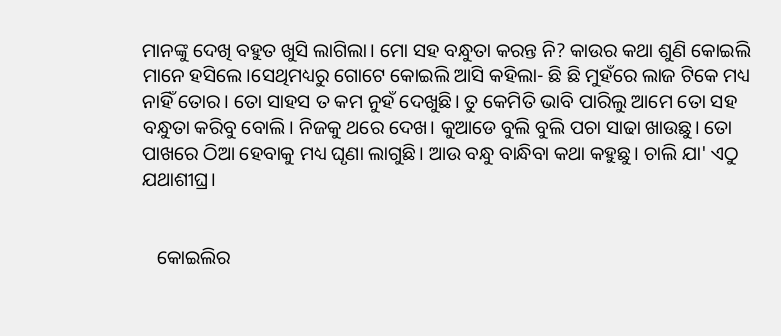ମାନଙ୍କୁ ଦେଖି ବହୁତ ଖୁସି ଲାଗିଲା। ମୋ ସହ ବନ୍ଧୁତା କରନ୍ତ ନି? କାଉର କଥା ଶୁଣି କୋଇଲି ମାନେ ହସିଲେ।ସେଥିମଧ୍ୟରୁ ଗୋଟେ କୋଇଲି ଆସି କହିଲା- ଛି ଛି ମୁହଁରେ ଲାଜ ଟିକେ ମଧ୍ୟ ନାହିଁ ତୋର। ତୋ ସାହସ ତ କମ ନୁହଁ ଦେଖୁଛି। ତୁ କେମିତି ଭାବି ପାରିଲୁ ଆମେ ତୋ ସହ ବନ୍ଧୁତା କରିବୁ ବୋଲି। ନିଜକୁ ଥରେ ଦେଖ। କୁଆଡେ ବୁଲି ବୁଲି ପଚା ସାଢା ଖାଉଛୁ। ତୋ ପାଖରେ ଠିଆ ହେବାକୁ ମଧ୍ୟ ଘୃଣା ଲାଗୁଛି। ଆଉ ବନ୍ଧୁ ବାନ୍ଧିବା କଥା କହୁଛୁ। ଚାଲି ଯା' ଏଠୁ ଯଥାଶୀଘ୍ର।


   କୋଇଲିର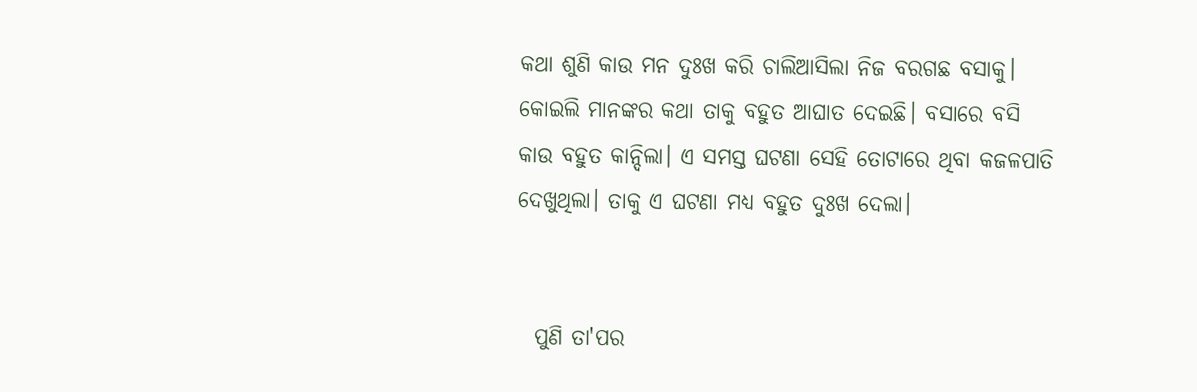କଥା ଶୁଣି କାଉ ମନ ଦୁଃଖ କରି ଚାଲିଆସିଲା ନିଜ ବରଗଛ ବସାକୁ। କୋଇଲି ମାନଙ୍କର କଥା ତାକୁ ବହୁତ ଆଘାତ ଦେଇଛି। ବସାରେ ବସି କାଉ ବହୁତ କାନ୍ଦିଲା। ଏ ସମସ୍ତ ଘଟଣା ସେହି ତୋଟାରେ ଥିବା କଜଳପାତି ଦେଖୁଥିଲା। ତାକୁ ଏ ଘଟଣା ମଧ୍ୟ ବହୁତ ଦୁଃଖ ଦେଲା।


  ପୁଣି ତା'ପର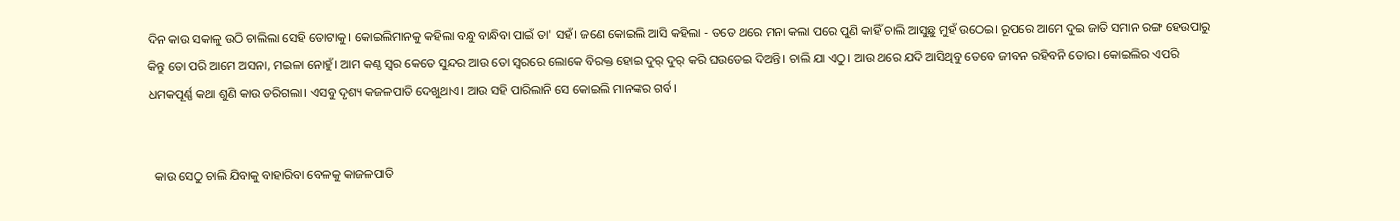ଦିନ କାଉ ସକାଳୁ ଉଠି ଚାଲିଲା ସେହି ତୋଟାକୁ। କୋଇଲିମାନକୁ କହିଲା ବନ୍ଧୁ ବାନ୍ଧିବା ପାଇଁ ତା' ସହଁ। ଜଣେ କୋଇଲି ଆସି କହିଲା - ତତେ ଥରେ ମନା କଲା ପରେ ପୁଣି କାହିଁ ଚାଲି ଆସୁଛୁ ମୁହଁ ଉଠେଇ। ରୂପରେ ଆମେ ଦୁଇ ଜାତି ସମାନ ରଙ୍ଗ ହେଉପାରୁ କିନ୍ତୁ ତୋ ପରି ଆମେ ଅସନା, ମଇଳା ନୋହୁଁ। ଆମ କଣ୍ଠ ସ୍ୱର କେତେ ସୁନ୍ଦର ଆଉ ତୋ ସ୍ୱରରେ ଲୋକେ ବିରକ୍ତ ହୋଇ ଦୁର୍ ଦୁର୍ କରି ଘଉଡେଇ ଦିଅନ୍ତି। ଚାଲି ଯା ଏଠୁ। ଆଉ ଥରେ ଯଦି ଆସିଥିବୁ ତେବେ ଜୀବନ ରହିବନି ତୋର। କୋଇଲିର ଏପରି ଧମକପୂର୍ଣ୍ଣ କଥା ଶୁଣି କାଉ ଡରିଗଲା। ଏସବୁ ଦୃଶ୍ୟ କଜଳପାତି ଦେଖୁଥାଏ। ଆଉ ସହି ପାରିଲାନି ସେ କୋଇଲି ମାନଙ୍କର ଗର୍ବ।


  କାଉ ସେଠୁ ଚାଲି ଯିବାକୁ ବାହାରିବା ବେଳକୁ କାଜଳପାତି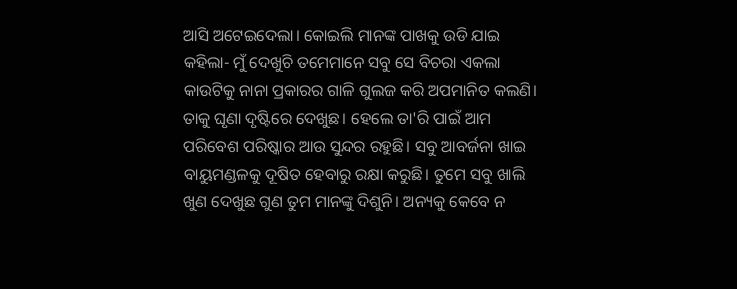ଆସି ଅଟେଇଦେଲା। କୋଇଲି ମାନଙ୍କ ପାଖକୁ ଉଡି ଯାଇ କହିଲା- ମୁଁ ଦେଖୁଚି ତମେମାନେ ସବୁ ସେ ବିଚରା ଏକଲା କାଉଟିକୁ ନାନା ପ୍ରକାରର ଗାଳି ଗୁଲଜ କରି ଅପମାନିତ କଲଣି। ତାକୁ ଘୃଣା ଦୃଷ୍ଟିରେ ଦେଖୁଛ। ହେଲେ ତା'ରି ପାଇଁ ଆମ ପରିବେଶ ପରିଷ୍କାର ଆଉ ସୁନ୍ଦର ରହୁଛି। ସବୁ ଆବର୍ଜନା ଖାଇ ବାୟୁମଣ୍ଡଳକୁ ଦୂଷିତ ହେବାରୁ ରକ୍ଷା କରୁଛି। ତୁମେ ସବୁ ଖାଲି ଖୁଣ ଦେଖୁଛ ଗୁଣ ତୁମ ମାନଙ୍କୁ ଦିଶୁନି। ଅନ୍ୟକୁ କେବେ ନ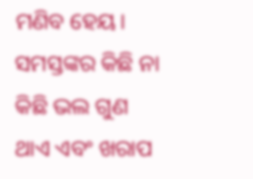ମଣିବ ହେୟ। ସମସ୍ତଙ୍କର କିଛି ନା କିଛି ଭଲ ଗୁଣ ଥାଏ ଏବଂ ଖରାପ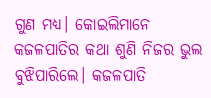ଗୁଣ ମଧ୍ୟ। କୋଇଲିମାନେ କଜଳପାତିର କଥା ଶୁଣି ନିଜର ଭୁଲ ବୁଝିପାରିଲେ। କଜଳପାତି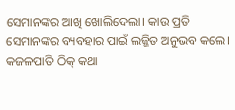ସେମାନଙ୍କର ଆଖି ଖୋଲିଦେଲା। କାଉ ପ୍ରତି ସେମାନଙ୍କର ବ୍ୟବହାର ପାଇଁ ଲଜ୍ଜିତ ଅନୁଭବ କଲେ। କଜଳପାତି ଠିକ୍ କଥା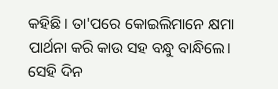କହିଛି। ତା'ପରେ କୋଇଲିମାନେ କ୍ଷମା ପାର୍ଥନା କରି କାଉ ସହ ବନ୍ଧୁ ବାନ୍ଧିଲେ। ସେହି ଦିନ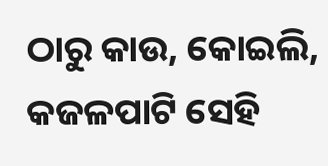ଠାରୁ କାଉ, କୋଇଲି, କଜଳପାଟି ସେହି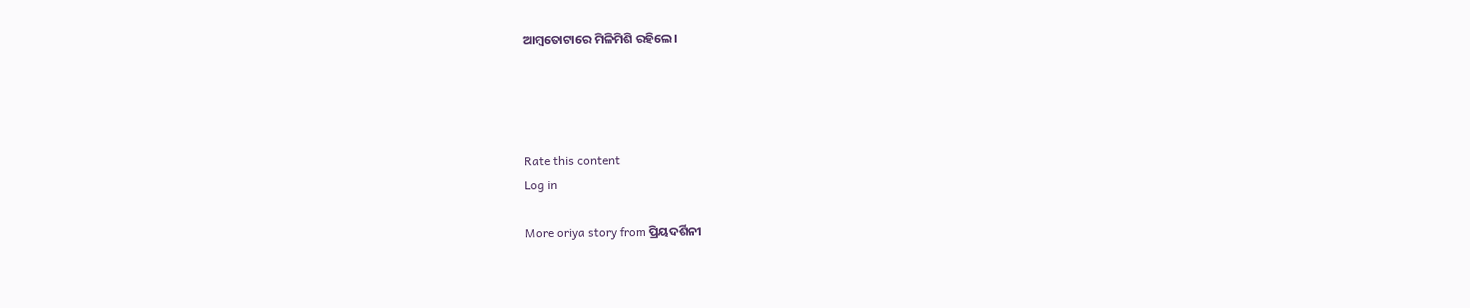ଆମ୍ବତୋଟାରେ ମିଳିମିଶି ରହିଲେ।




Rate this content
Log in

More oriya story from ପ୍ରିୟଦର୍ଶିନୀ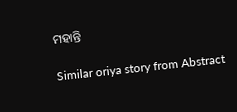ମହାନ୍ତି

Similar oriya story from Abstract